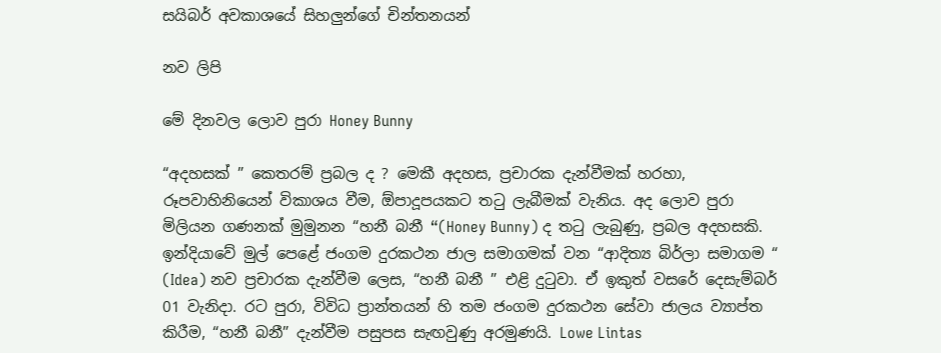සයිබර් අවකාශයේ සිහලුන්ගේ චින්තනයන්

නව ලිපි

මේ දිනවල ලොව පුරා Honey Bunny

“අදහසක් ” කෙතරම් ප්‍රබල ද ? මෙකී අදහස, ප්‍රචාරක දැන්වීමක් හරහා, රූපවාහිනියෙන් විකාශය වීම, ඕපාදූපයකට තටු ලැබීමක් වැනිය. අද ලොව පුරා මිලියන ගණනක් මුමුනන “හනී බනී “(Honey Bunny) ද තටු ලැබුණු, ප්‍රබල අදහසකි. ඉන්දියාවේ මුල් පෙළේ ජංගම දුරකථන ජාල සමාගමක් වන “ආදිත්‍ය බිර්ලා සමාගම “ (Idea) නව ප්‍රචාරක දැන්වීම ලෙස, “හනී බනී ” එළි දුටුවා. ඒ ඉකුත් වසරේ දෙසැම්බර් 01 වැනිදා. රට පුරා, විවිධ ප්‍රාන්තයන් හි තම ජංගම දුරකථන සේවා ජාලය ව්‍යාප්ත කිරීම, “හනී බනී” දැන්වීම පසුපස සැඟවුණු අරමුණයි. Lowe Lintas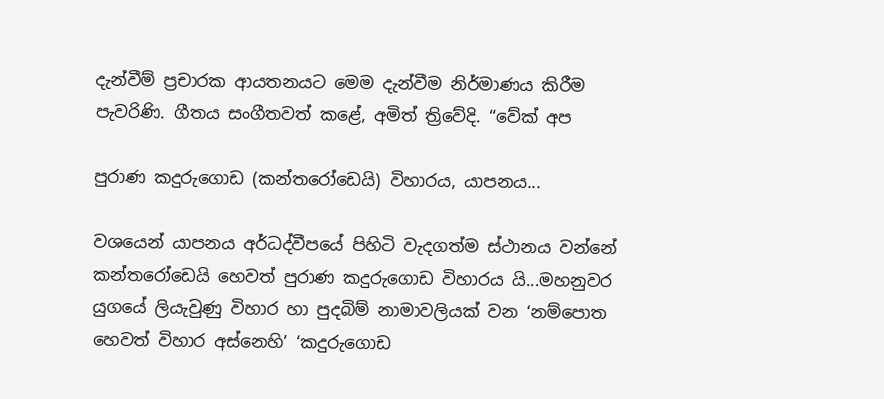දැන්වීම් ප්‍රචාරක ආයතනයට මෙම දැන්වීම නිර්මාණය කිරීම පැවරිණි. ගීතය සංගීතවත් කළේ, අමිත් ත්‍රිවේදි. “වේක් අප

පුරාණ කදුරුගොඩ (කන්තරෝඩෙයි) විහාරය, යාපනය...

වශයෙන් යාපනය අර්ධද්වීපයේ පිහිටි වැදගත්ම ස්ථානය වන්නේ කන්තරෝඩෙයි හෙවත් පුරාණ කදුරුගොඩ විහාරය යි...මහනුවර යුගයේ ලියැවුණු විහාර හා පුදබිම් නාමාවලියක් වන ‘නම්පොත හෙවත් විහාර අස්නෙහි’ ‘කදුරුගොඩ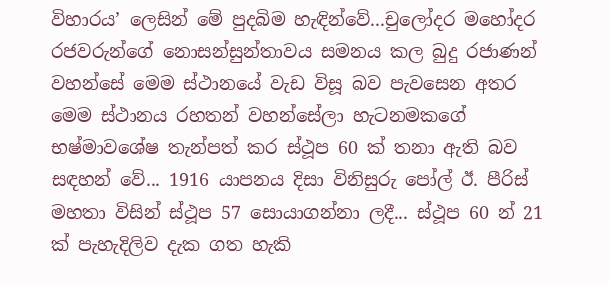විහාරය’ ලෙසින් මේ පුදබිම හැඳින්වේ...චුලෝදර මහෝදර රජවරුන්ගේ නොසන්සුන්තාවය සමනය කල බුදු රජාණන් වහන්සේ මෙම ස්ථානයේ වැඩ විසූ බව පැවසෙන අතර මෙම ස්‌ථානය රහතන් වහන්සේලා හැටනමකගේ භෂ්මාවශේෂ තැන්පත් කර ස්‌ථූප 60 ක්‌ තනා ඇති බව සඳහන් වේ... 1916 යාපනය දිසා විනිසුරු පෝල් ඊ. පීරිස්‌ මහතා විසින් ස්‌ථූප 57 සොයාගන්නා ලදී... ස්‌ථූප 60 න් 21 ක්‌ පැහැදිලිව දැක ගත හැකි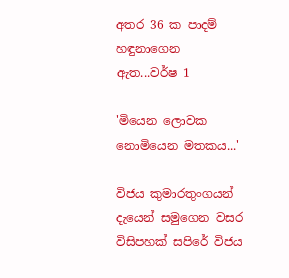අතර 36 ක පාදම් හඳුනාගෙන ඇත...වර්ෂ 1

'මියෙන ලොවක නොමියෙන මතකය...'

විජය කුමාරතුංගයන් දැයෙන් සමුගෙන වසර විසිපහක්‌ සපිරේ විජය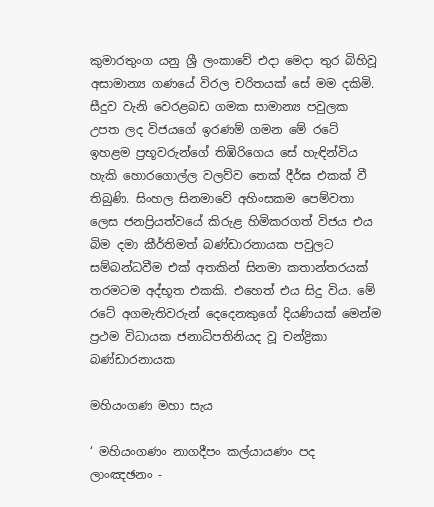කුමාරතුංග යනු ශ්‍රී ලංකාවේ එදා මෙදා තුර බිහිවූ අසාමාන්‍ය ගණයේ විරල චරිතයක්‌ සේ මම දකිමි. සීදුව වැනි වෙරළබඩ ගමක සාමාන්‍ය පවුලක උපත ලද විජයගේ ඉරණම් ගමන මේ රටේ ඉහළම ප්‍රභූවරුන්ගේ තිඹිරිගෙය සේ හැඳින්විය හැකි හොරගොල්ල වලව්ව තෙක්‌ දීර්ඝ එකක්‌ වී තිබුණි. සිංහල සිනමාවේ අහිංසකම පෙම්වතා ලෙස ජනප්‍රියත්වයේ කිරුළ හිමිකරගත් විජය එය බිම දමා කීර්තිමත් බණ්‌ඩාරනායක පවුලට සම්බන්ධවීම එක්‌ අතකින් සිනමා කතාන්තරයක්‌ තරමටම අද්භූත එකකි. එහෙත් එය සිදු විය. මේ රටේ අගමැතිවරුන් දෙදෙනකුගේ දියණියක්‌ මෙන්ම ප්‍රථම විධායක ජනාධිපතිනියද වූ චන්ද්‍රිකා බණ්‌ඩාරනායක

මහියංගණ මහා සැය

‘ මහියංගණං නාගදීපං කල්යායණං පද ලාංඤඡනං -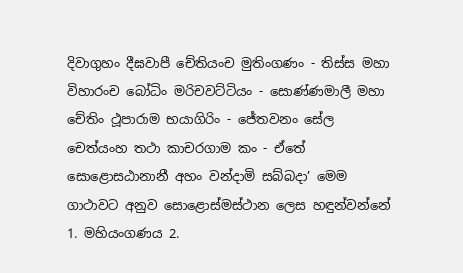දිවාගුහං දීඝවාපී චේතියංච මුතිංගණං - තිස්ස මහා විහාරංච බෝධිං මරිචවට්ටියං - සොණ්ණමාලී මහා චේතිං ථූපාරාම භයාගිරිං - ජේතවනං සේල චෙත්යංහ තථා කාචරගාම කං - ඒතේ සොළොසඨානානී අහං වන්දාමි සබ්බදා’ මෙම ගාථාවට අනුව සොළොස්මස්ථාන ලෙස හඳුන්වන්නේ 1. මහියංගණය 2.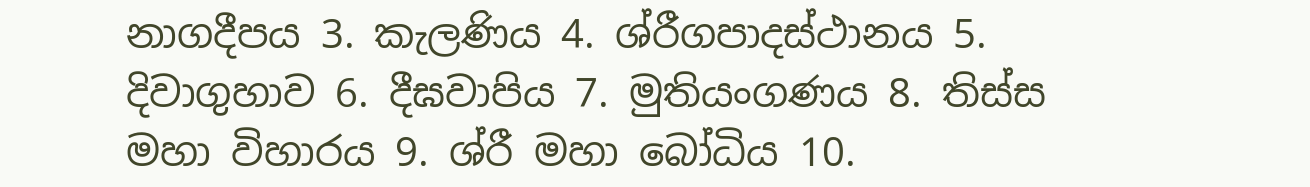නාගදීපය 3. කැලණිය 4. ශ්රීගපාදස්ථානය 5. දිවාගුහාව 6. දීඝවාපිය 7. මුතියංගණය 8. තිස්ස මහා විහාරය 9. ශ්රී මහා බෝධිය 10.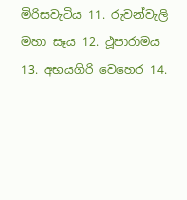මිරිසවැටිය 11. රුවන්වැලි මහා සෑය 12. ථූපාරාමය 13. අභයගිරි වෙහෙර 14.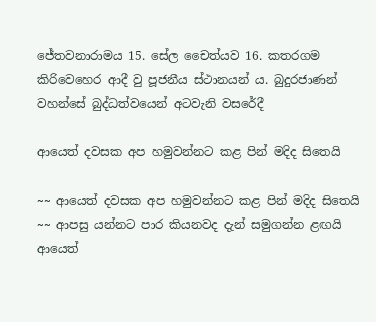ජේතවනාරාමය 15. සේල චෛත්යව 16. කතරගම කිරිවෙහෙර ආදී වු පූජනීය ස්ථානයන් ය. බුදුරජාණන් වහන්සේ බුද්ධත්වයෙන් අටවැනි වසරේදී

ආයෙත් දවසක අප හමුවන්නට කළ පින් මදිද සිතෙයි

~~ ආයෙත් දවසක අප හමුවන්නට කළ පින් මදිද සිතෙයි ~~ ආපසු යන්නට පාර කියනවද දැන් සමුගන්න ළඟයි ආයෙත්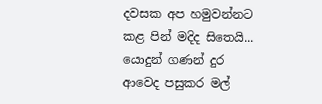දවසක අප හමුවන්නට කළ පින් මදිද සිතෙයි... යොදුන් ගණන් දුර ආවෙද පසුකර මල්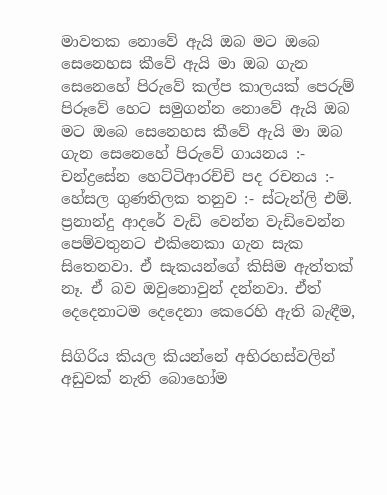මාවතක නොවේ ඇයි ඔබ මට ඔබෙ සෙනෙහස කීවේ ඇයි මා ඔබ ගැන සෙනෙහේ පිරුවේ කල්ප කාලයක්‌ පෙරුම් පිරූවේ හෙට සමුගන්න නොවේ ඇයි ඔබ මට ඔබෙ සෙනෙහස කීවේ ඇයි මා ඔබ ගැන සෙනෙහේ පිරුවේ ගායනය :- චන්ද්‍රසේන හෙට්‌ටිආරච්චි පද රචනය :- හේසල ගුණතිලක තනුව :- ස්‌ටැන්ලි එම්. ප්‍රනාන්දු ආදරේ වැඩි වෙන්න වැඩිවෙන්න පෙම්වතුනට එකිනෙකා ගැන සැක සිතෙනවා. ඒ සැකයන්ගේ කිසිම ඇත්තක්‌ නෑ. ඒ බව ඔවුනොවුන් දන්නවා. ඒත් දෙදෙනාටම දෙදෙනා කෙරෙහි ඇති බැඳීම,

සිගිරිය කියල කියන්නේ අභිරහස්වලින් අඩුවක් නැති බොහෝම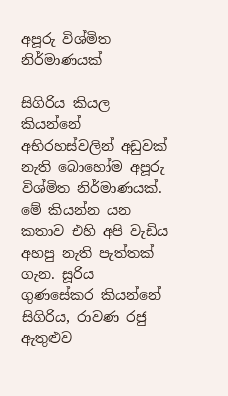අපූරු විශ්මිත නිර්මාණයක්

සිගිරිය කියල කියන්නේ අභිරහස්වලින් අඩුවක් නැති බොහෝම අපූරු විශ්මිත නිර්මාණයක්. මේ කියන්න යන කතාව එහි අපි වැඩිය අහපු නැති පැත්තක් ගැන. සූරිය ගුණසේකර කියන්නේ සිගිරිය, රාවණ රජු ඇතුළුව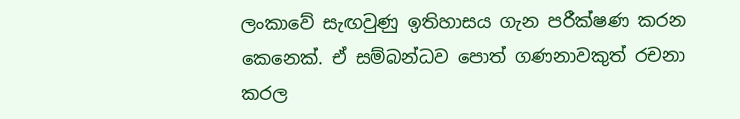ලංකාවේ සැඟවුණු ඉතිහාසය ගැන පරීක්ෂණ කරන කෙනෙක්. ඒ සම්බන්ධව පොත් ගණනාවකුත් රචනා කරල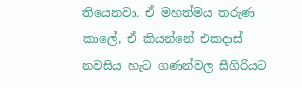තියෙනවා. ඒ මහත්මය තරුණ කාලේ, ඒ කියන්නේ එකදාස් නවසිය හැට ගණන්වල සීගිරියට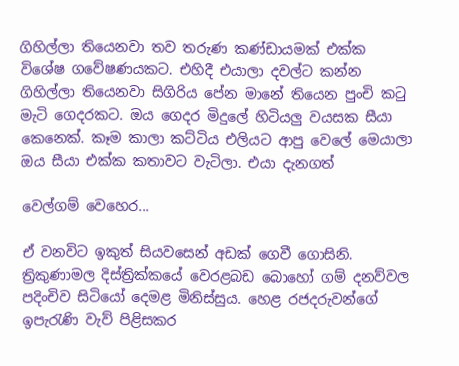ගිහිල්ලා තියෙනවා තව තරුණ කණ්ඩායමක් එක්ක විශේෂ ගවේෂණයකට. එහිදී එයාලා දවල්ට කන්න ගිහිල්ලා තියෙනවා සිගිරිය පේන මානේ තියෙන පුංචි කටු මැටි ගෙදරකට. ඔය ගෙදර මිදුලේ හිටියලු වයසක සීයා කෙනෙක්. කෑම කාලා කට්ටිය එලියට ආපු වෙලේ මෙයාලා ඔය සීයා එක්ක කතාවට වැටිලා. එයා දැනගත්

වෙල්ගම් වෙහෙර...

ඒ වනවිට ඉකුත් සියවසෙන් අඩක් ගෙවී ගොසිනි. ත්‍රිකුණාමල දිස්ත්‍රික්කයේ වෙරළබඩ බොහෝ ගම් දනව්වල පදිංචිව සිටියෝ දෙමළ මිනිස්සුය. හෙළ රජදරුවන්ගේ ඉපැරැණි වැව් පිළිසකර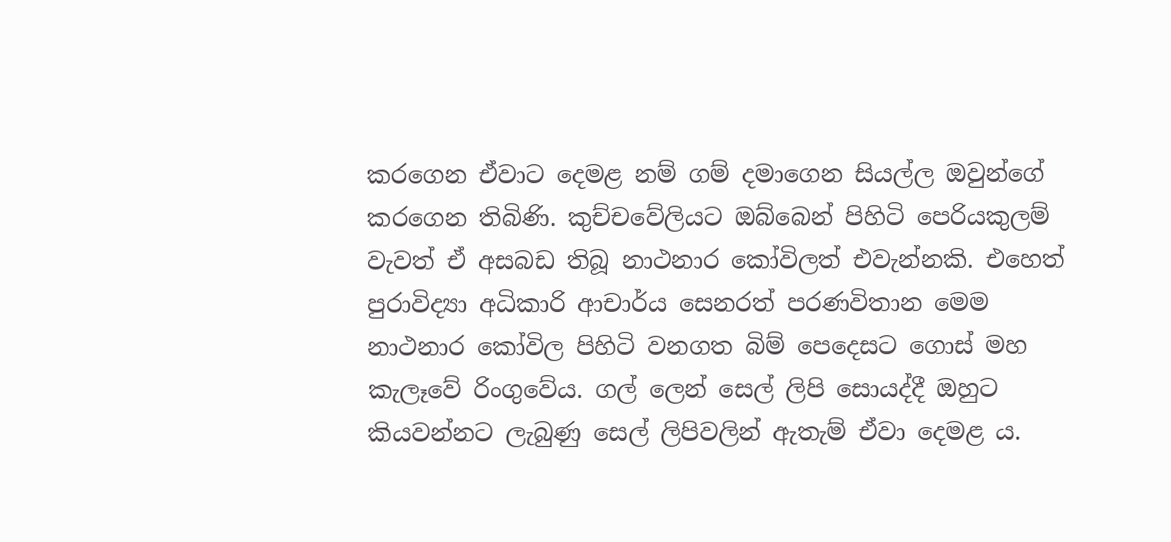කරගෙන ඒවාට දෙමළ නම් ගම් දමාගෙන සියල්ල ඔවුන්ගේ කරගෙන තිබිණි. කුච්චවේලියට ඔබ්බෙන් පිහිටි පෙරියකුලම් වැවත් ඒ අසබඩ තිබූ නාථනාර කෝවිලත් එවැන්නකි. එහෙත් පුරාවිද්‍යා අධිකාරි ආචාර්ය සෙනරත් පරණවිතාන මෙම නාථනාර කෝවිල පිහිටි වනගත බිම් පෙදෙසට ගොස් මහ කැලෑවේ රිංගුවේය. ගල් ලෙන් සෙල් ලිපි සොයද්දී ඔහුට කියවන්නට ලැබුණු සෙල් ලිපිවලින් ඇතැම් ඒවා දෙමළ ය.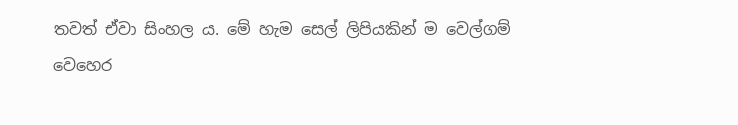තවත් ඒවා සිංහල ය. මේ හැම සෙල් ලිපියකින් ම වෙල්ගම් වෙහෙර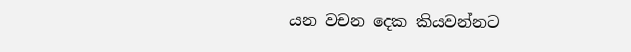යන වචන දෙක කියවන්නට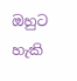ඔහුට හැකි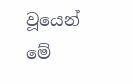වූයෙන් මේ